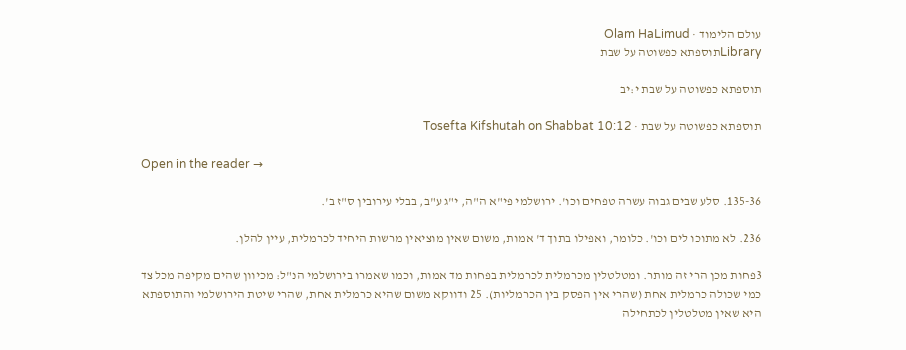עולם הלימוד · Olam HaLimud
Libraryתוספתא כפשוטה על שבת

תוספתא כפשוטה על שבת י:יב

תוספתא כפשוטה על שבת · Tosefta Kifshutah on Shabbat 10:12

Open in the reader →

135-36. סלע שבים גבוה עשרה טפחים וכו'. ירושלמי פי"א ה"ה, י"ג ע"ב, בבלי עירובין ס"ז ב'.

236. לא מתוכו לים וכו'. כלומר, ואפילו בתוך ד' אמות, משום שאין מוציאין מרשות היחיד לכרמלית, עיין להלן.

3פחות מכן הרי זה מותר. ומטלטלין מכרמלית לכרמלית בפחות מד אמות, וכמו שאמרו בירושלמי הנ"ל: מכיוון שהים מקיפה מכל צד כמי שכולה כרמלית אחת (שהרי אין הפסק בין הכרמליות). 25 ודווקא משום שהיא כרמלית אחת, שהרי שיטת הירושלמי והתוספתא היא שאין מטלטלין לכתחילה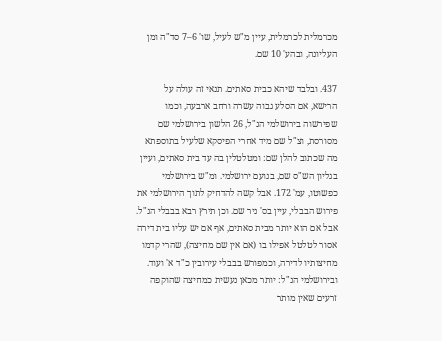מכרמלית לכרמלית, עיין מ"ש לעיל, שו' 6–7 סד"ה ומן העליונה, ובהע' 10 שם.

437. ובלבד שיהא כבית סאתים. תנאי זה עולה על הרישא, אם הסלע גבוה עשרה ורחב ארבעה, וכמו שפירשוה בירושלמי הנ"ל, 26 הלשון בירושלמי שם מסורסת, וצ"ל שם מיד אחרי הפיסקא שלעיל בתוספתא מה שכתוב להלן שם: ומטלטלין בה עד בית סאתים, ועיין בגליון הש"ס שם, בנועם ירושלמי. ומ"ש בירושלמי כפשוטו, עמ' 172. אבל קשה להדחיק לתוך הירושלמי את פירוש הבבלי, עיין בס' ניר שם. וכן תירץ רבא בבבלי הנ"ל. אבל אם הוא יותר מבית סאתים, אף אם יש עליו בית דירה אסור לטלטל אפילו בו (אם אין שם מחיצה), שהרי קדמו מחיצותיו לדירה, וכמפורש בבבלי עירובין כ"ד א' ועוד. ובירושלמי הנ"ל: יותר מכאן נעשית כמחיצה שהוקפה זרעים שאין מותר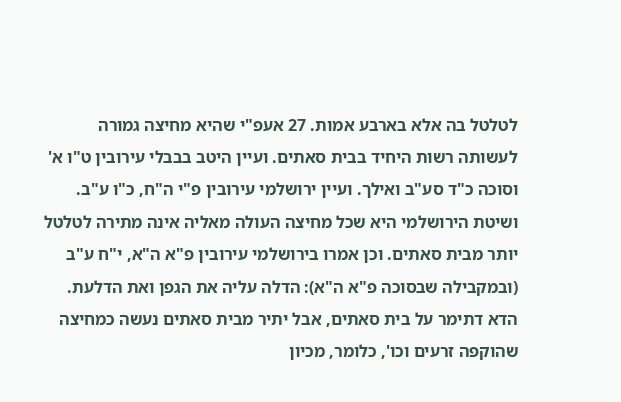לטלטל בה אלא בארבע אמות. 27 אעפ"י שהיא מחיצה גמורה לעשותה רשות היחיד בבית סאתים. ועיין היטב בבבלי עירובין ט"ו א' וסוכה כ"ד סע"ב ואילך. ועיין ירושלמי עירובין פ"י ה"ח, כ"ו ע"ב. ושיטת הירושלמי היא שכל מחיצה העולה מאליה אינה מתירה לטלטל יותר מבית סאתים. וכן אמרו בירושלמי עירובין פ"א ה"א, י"ח ע"ב (ובמקבילה שבסוכה פ"א ה"א): הדלה עליה את הגפן ואת הדלעת. הדא דתימר על בית סאתים, אבל יתיר מבית סאתים נעשה כמחיצה שהוקפה זרעים וכו', כלומר, מכיון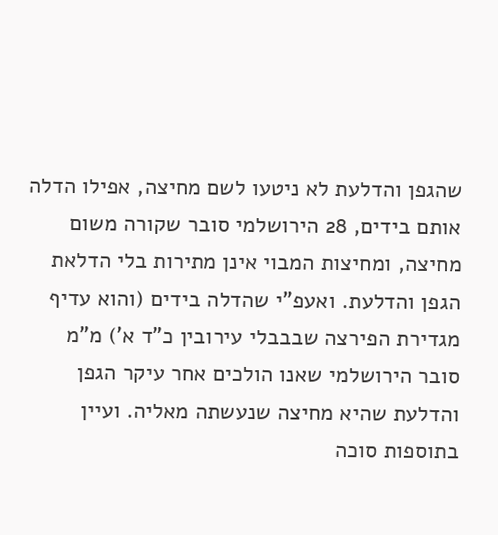שהגפן והדלעת לא ניטעו לשם מחיצה, אפילו הדלה אותם בידים, 28 הירושלמי סובר שקורה משום מחיצה, ומחיצות המבוי אינן מתירות בלי הדלאת הגפן והדלעת. ואעפ"י שהדלה בידים (והוא עדיף מגדירת הפירצה שבבבלי עירובין כ"ד א') מ"מ סובר הירושלמי שאנו הולכים אחר עיקר הגפן והדלעת שהיא מחיצה שנעשתה מאליה. ועיין בתוספות סוכה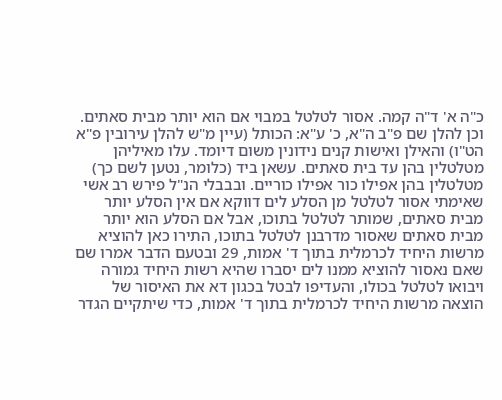כ"ה א' ד"ה קמה. אסור לטלטל במבוי אם הוא יותר מבית סאתים. וכן להלן שם פ"ב ה"א, כ' ע"א: הכותל (עיין מ"ש להלן עירובין פ"א הט"ו) והאילן ואישות קנים נידונין משום דיומד. עלו מאיליהן מטלטלין בהן עד בית סאתים. עשאן ביד (כלומר, נטען לשם כך) מטלטלין בהן אפילו כור אפילו כוריים. ובבבלי הנ"ל פירש רב אשי שאימתי אסור לטלטל מן הסלע לים דווקא אם אין הסלע יותר מבית סאתים, שמותר לטלטל בתוכו, אבל אם הסלע הוא יותר מבית סאתים שאסור מדרבנן לטלטל בתוכו, התירו כאן להוציא מרשות היחיד לכרמלית בתוך ד' אמות, 29 ובטעם הדבר אמרו שם שאם נאסור להוציא ממנו לים יסברו שהיא רשות היחיד גמורה ויבואו לטלטל בכולו, והעדיפו לבטל בכגון דא את האיסור של הוצאה מרשות היחיד לכרמלית בתוך ד' אמות, כדי שיתקיים הגדר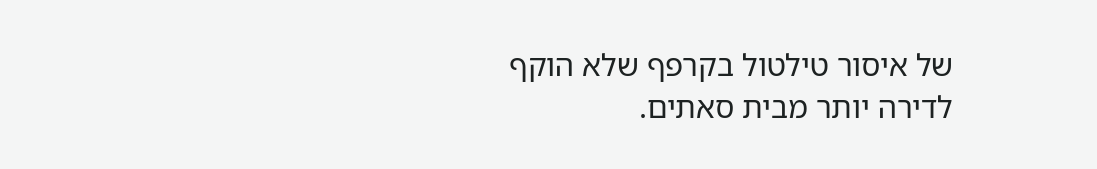של איסור טילטול בקרפף שלא הוקף לדירה יותר מבית סאתים.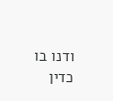ודנו בו כדין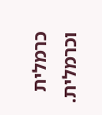כרמלית וכרמלית.